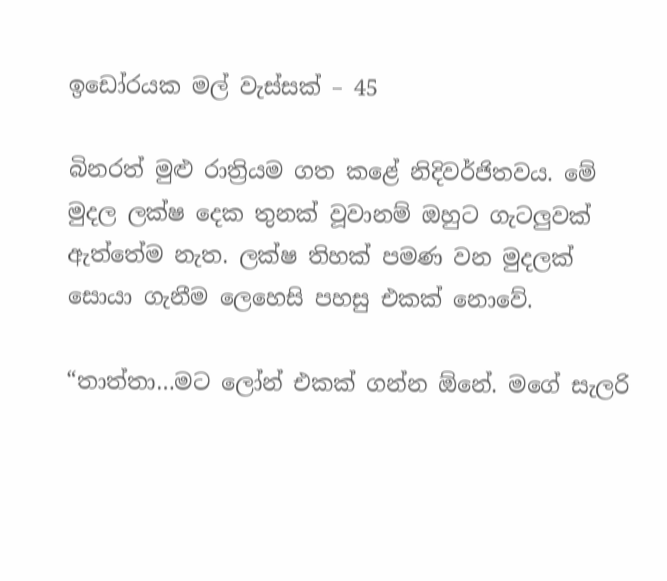ඉඩෝරයක මල් වැස්සක් – 45

බිනරත් මුළු රාත්‍රියම ගත කළේ නිදිවර්ජිතවය. මේ මුදල ලක්ෂ දෙක තුනක් වූවානම් ඔහුට ගැටලුවක් ඇත්තේම නැත. ලක්ෂ තිහක් පමණ වන මුදලක් සොයා ගැනීම ලෙහෙසි පහසු එකක් නොවේ.

“තාත්තා…මට ලෝන් එකක් ගන්න ඕනේ. මගේ සැලරි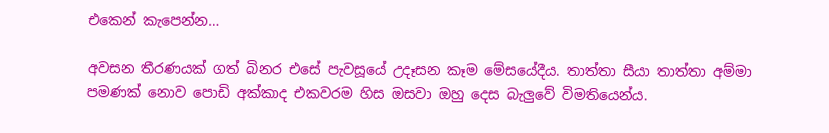එකෙන් කැපෙන්න…

අවසන තීරණයක් ගත් බිනර එසේ පැවසූයේ උදෑසන කෑම මේසයේදීය. තාත්තා සීයා තාත්තා අම්මා පමණක් නොව පොඩි අක්කාද එකවරම හිස ඔසවා ඔහු දෙස බැලුවේ විමතියෙන්ය.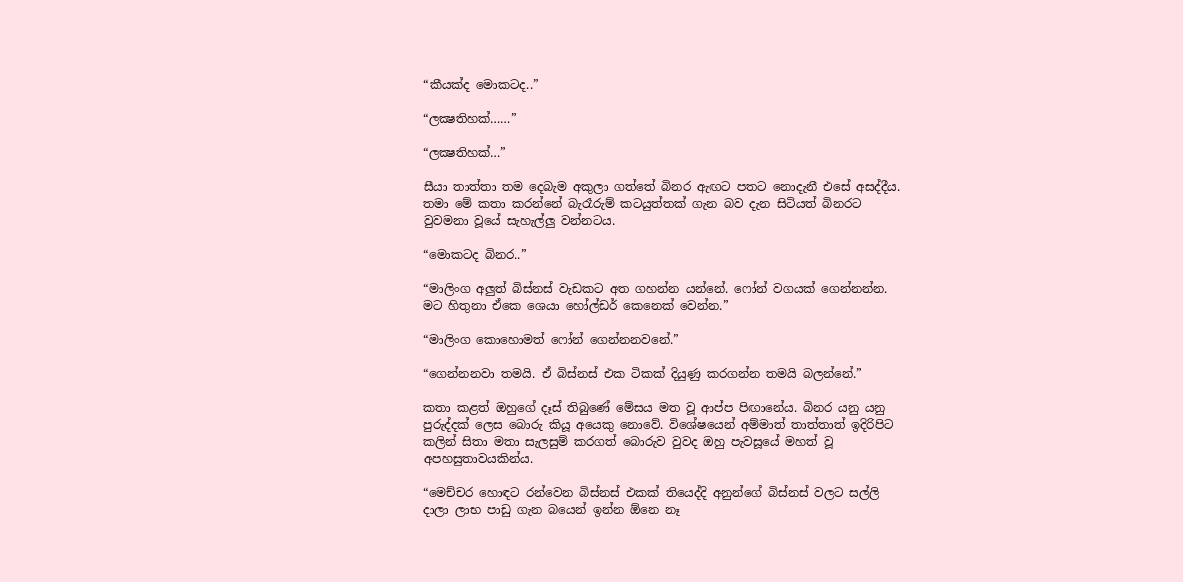“කීයක්ද මොකටද..”

“ලක්‍ෂතිහක්……”

“ලක්‍ෂතිහක්…”

සීයා තාත්තා තම දෙබැම අකුලා ගත්තේ බිනර ඇඟට පතට නොදැනී එසේ අසද්දීය.  තමා මේ කතා කරන්නේ බැරෑරුම් කටයුත්තක් ගැන බව දැන සිටියත් බිනරට වුවමනා වූයේ සැහැල්ලු වන්නටය.

“මොකටද බිනර..”

“මාලිංග අලුත් බිස්නස් වැඩකට අත ගහන්න යන්නේ. ෆෝන් වගයක් ගෙන්නන්න. මට හිතුනා ඒකෙ ශෙයා හෝල්ඩර් කෙනෙක් වෙන්න.”

“මාලිංග කොහොමත් ෆෝන් ගෙන්නනවනේ.”

“ගෙන්නනවා තමයි. ඒ බිස්නස් එක ටිකක් දියුණු කරගන්න තමයි බලන්නේ.”

කතා කළත් ඔහුගේ දෑස් තිබුණේ මේසය මත වූ ආප්ප පිඟානේය. බිනර යනු යනු පුරුද්දක් ලෙස බොරු කියූ අයෙකු නොවේ. විශේෂයෙන් අම්මාත් තාත්තාත් ඉදිරිපිට කලින් සිතා මතා සැලසුම් කරගත් බොරුව වුවද ඔහු පැවසූයේ මහත් වූ අපහසුතාවයකින්ය.

“මෙච්චර හොඳට රන්වෙන බිස්නස් එකක් තියෙද්දි අනුන්ගේ බිස්නස් වලට සල්ලි දාලා ලාභ පාඩු ගැන බයෙන් ඉන්න ඕනෙ නෑ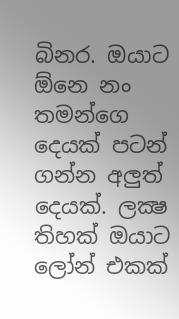බිනර. ඔයාට ඕනෙ නං තමන්ගෙ දෙයක් පටන් ගන්න අලුත් දෙයක්. ලක්‍ෂ තිහක් ඔයාට ලෝන් එකක්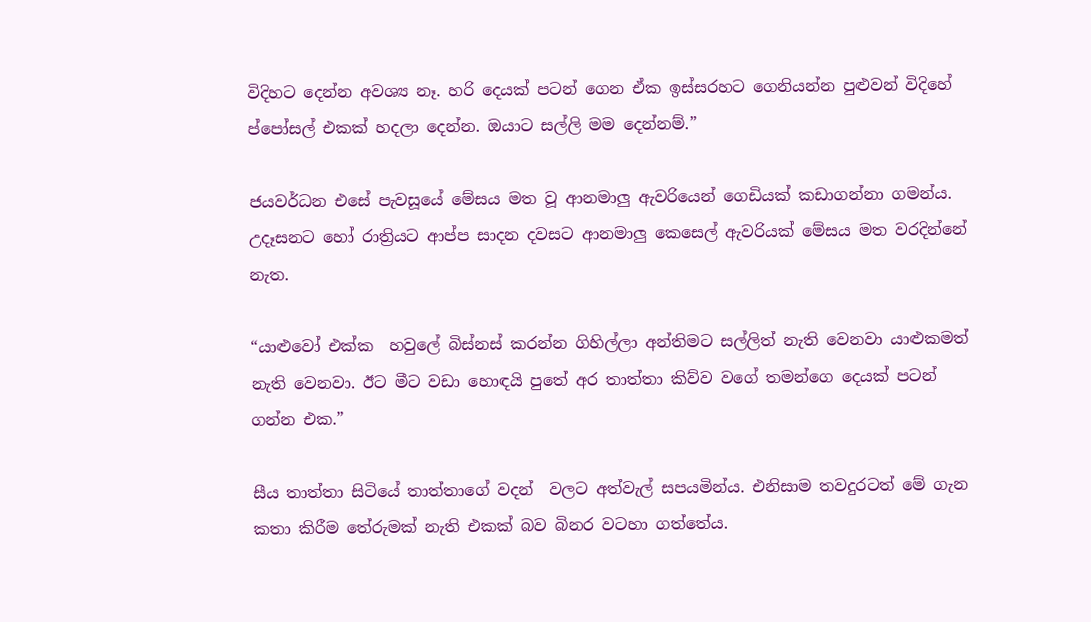විදිහට දෙන්න අවශ්‍ය නෑ. හරි දෙයක් පටන් ගෙන ඒක ඉස්සරහට ගෙනියන්න පුළුවන් විදිහේ ප්‍පෝසල් එකක් හදලා දෙන්න. ඔයාට සල්ලි මම දෙන්නම්.”

ජයවර්ධන එසේ පැවසූයේ මේසය මත වූ ආනමාලු ඇවරියෙන් ගෙඩියක් කඩාගන්නා ගමන්ය. උදෑසනට හෝ රාත්‍රියට ආප්ප සාදන දවසට ආනමාලු කෙසෙල් ඇවරියක් මේසය මත වරදින්නේ නැත.

“යාළුවෝ එක්ක  හවුලේ බිස්නස් කරන්න ගිහිල්ලා අන්තිමට සල්ලිත් නැති වෙනවා යාළුකමත් නැති වෙනවා. ඊට මීට වඩා හොඳයි පුතේ අර තාත්තා කිව්ව වගේ තමන්ගෙ දෙයක් පටන් ගන්න එක.”

සීය තාත්තා සිටියේ තාත්තාගේ වදන්  වලට අත්වැල් සපයමින්ය. එනිසාම තවදුරටත් මේ ගැන කතා කිරීම තේරුමක් නැති එකක් බව බිනර වටහා ගත්තේය.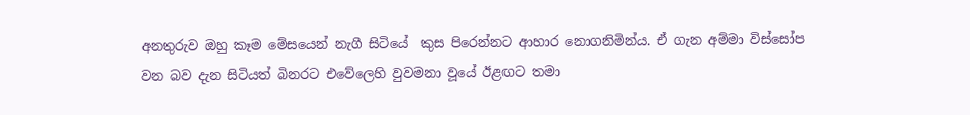අනතුරුව ඔහු කෑම මේසයෙන් නැගී සිටියේ  කුස පිරෙන්නට ආහාර නොගනිමින්ය. ඒ ගැන අම්මා විස්සෝප වන බව දැන සිටියත් බිනරට එවේලෙහි වුවමනා වූයේ ඊළඟට තමා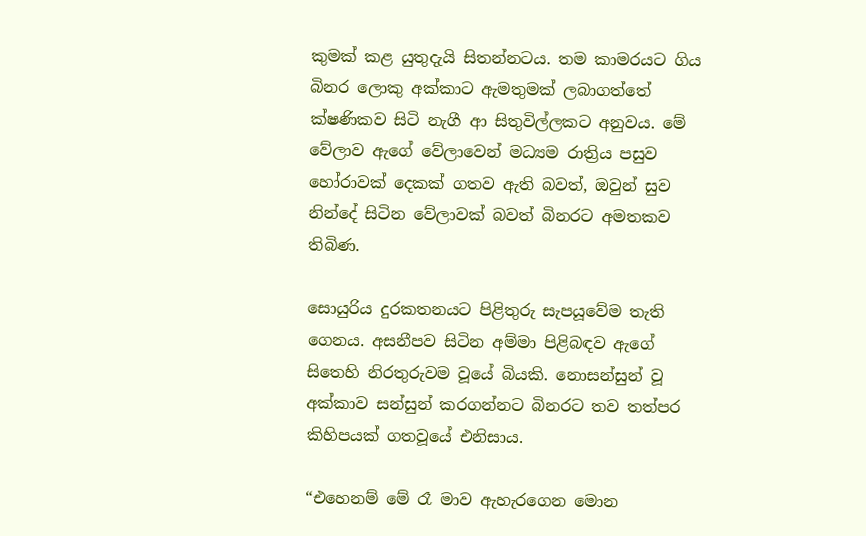කුමක් කළ යුතුදැයි සිතන්නටය. තම කාමරයට ගිය බිනර ලොකු අක්කාට ඇමතුමක් ලබාගත්තේ ක්ෂණිකව සිටි නැගී ආ සිතුවිල්ලකට අනුවය. මේ වේලාව ඇගේ වේලාවෙන් මධ්‍යම රාත්‍රිය පසුව හෝරාවක් දෙකක් ගතව ඇති බවත්, ඔවුන් සුව නින්දේ සිටින වේලාවක් බවත් බිනරට අමතකව තිබිණ.

සොයුරිය දුරකතනයට පිළිතුරු සැපයූවේම තැති ගෙනය. අසනීපව සිටින අම්මා පිළිබඳව ඇගේ සිතෙහි නිරතුරුවම වූයේ බියකි. නොසන්සුන් වූ අක්කාව සන්සුන් කරගන්නට බිනරට තව තත්පර කිහිපයක් ගතවූයේ එනිසාය.

“එහෙනම් මේ රෑ මාව ඇහැරගෙන මොන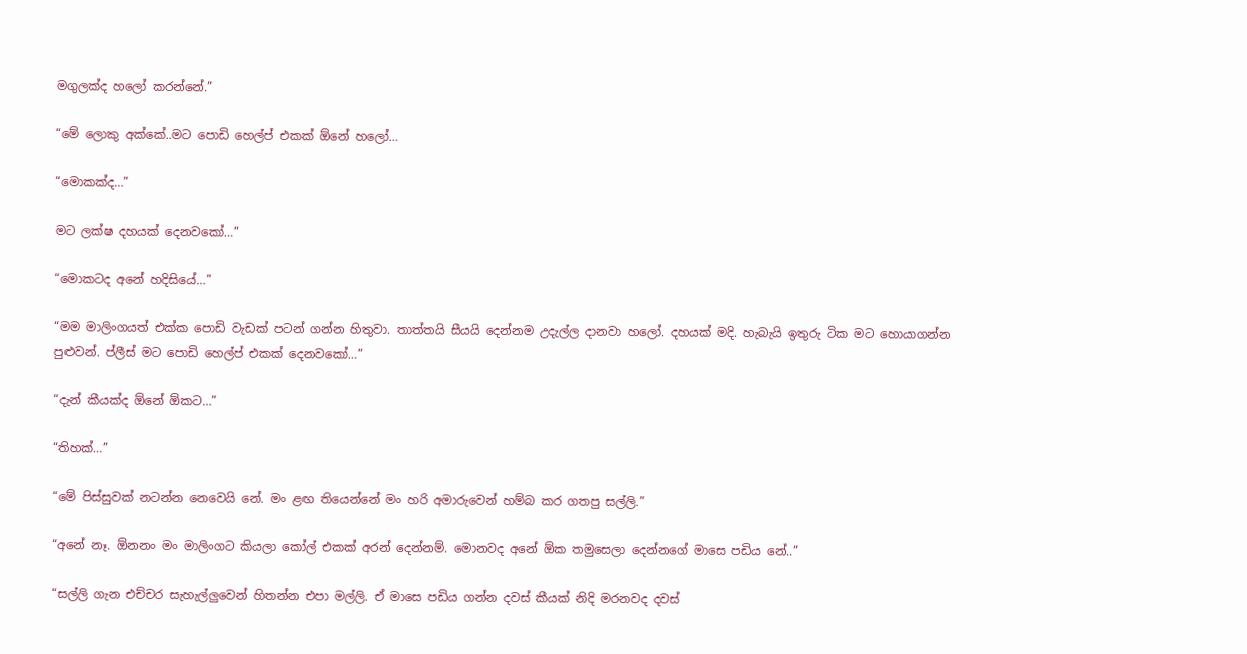මගුලක්ද හලෝ කරන්නේ.”

“මේ ලොකු අක්කේ..මට පොඩි හෙල්ප් එකක් ඕනේ හලෝ…

“මොකක්ද…”

මට ලක්ෂ දහයක් දෙනවකෝ…”

“මොකටද අනේ හදිසියේ…”

“මම මාලිංගයත් එක්ක පොඩි වැඩක් පටන් ගන්න හිතුවා. තාත්තයි සීයයි දෙන්නම උදැල්ල දානවා හලෝ. දහයක් මදි. හැබැයි ඉතුරු ටික මට හොයාගන්න පුළුවන්. ප්ලීස් මට පොඩි හෙල්ප් එකක් දෙනවකෝ…”

“දැන් කීයක්ද ඕනේ ඕකට…”

“තිහක්…”

“මේ පිස්සුවක් නටන්න නෙවෙයි නේ. මං ළඟ තියෙන්නේ මං හරි අමාරුවෙන් හම්බ කර ගතපු සල්ලි.”

“අනේ නෑ. ඕනනං මං මාලිංගට කියලා කෝල් එකක් අරන් දෙන්නම්. මොනවද අනේ ඕක තමුසෙලා දෙන්නගේ මාසෙ පඩිය නේ..”

“සල්ලි ගැන එච්චර සැහැල්ලුවෙන් හිතන්න එපා මල්ලි. ඒ මාසෙ පඩිය ගන්න දවස් කීයක් නිදි මරනවද දවස්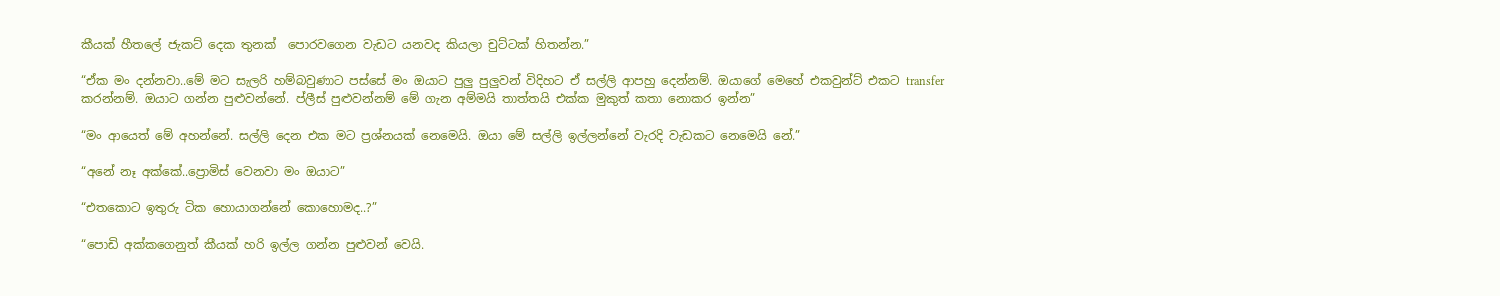කීයක් හීතලේ ජැකට් දෙක තුනක්  පොරවගෙන වැඩට යනවද කියලා චුට්ටක් හිතන්න.”

“ඒක මං දන්නවා..මේ මට සැලරි හම්බවුණාට පස්සේ මං ඔයාට පුලු පුලුවන් විදිහට ඒ සල්ලි ආපහු දෙන්නම්. ඔයාගේ මෙහේ එකවුන්ට් එකට transfer කරන්නම්. ඔයාට ගන්න පුළුවන්නේ. ප්ලීස් පුළුවන්නම් මේ ගැන අම්මයි තාත්තයි එක්ක මුකුත් කතා නොකර ඉන්න”

“මං ආයෙත් මේ අහන්නේ. සල්ලි දෙන එක මට ප්‍රශ්නයක් නෙමෙයි. ඔයා මේ සල්ලි ඉල්ලන්නේ වැරදි වැඩකට නෙමෙයි නේ.”

“අනේ නෑ අක්කේ..ප්‍රොමිස් වෙනවා මං ඔයාට”

“එතකොට ඉතුරු ටික හොයාගන්නේ කොහොමද..?”

“පොඩි අක්කගෙනුත් කීයක් හරි ඉල්ල ගන්න පුළුවන් වෙයි.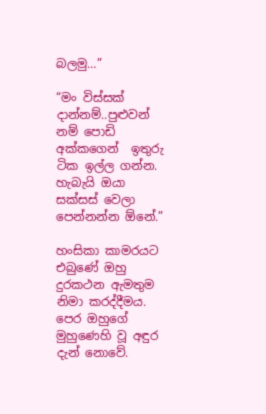බලමු…”

“මං විස්සක් දාන්නම්..පුළුවන් නම් පොඩි අක්කගෙන්  ඉතුරු ටික ඉල්ල ගන්න. හැබැයි ඔයා සක්සස් වෙලා පෙන්නන්න ඕනේ.”

හංසිකා කාමරයට එබුණේ ඔහු දුරකථන ඇමතුම නිමා කරද්දීමය. පෙර ඔහුගේ මුහුණෙහි වූ අඳුර දැන් නොවේ.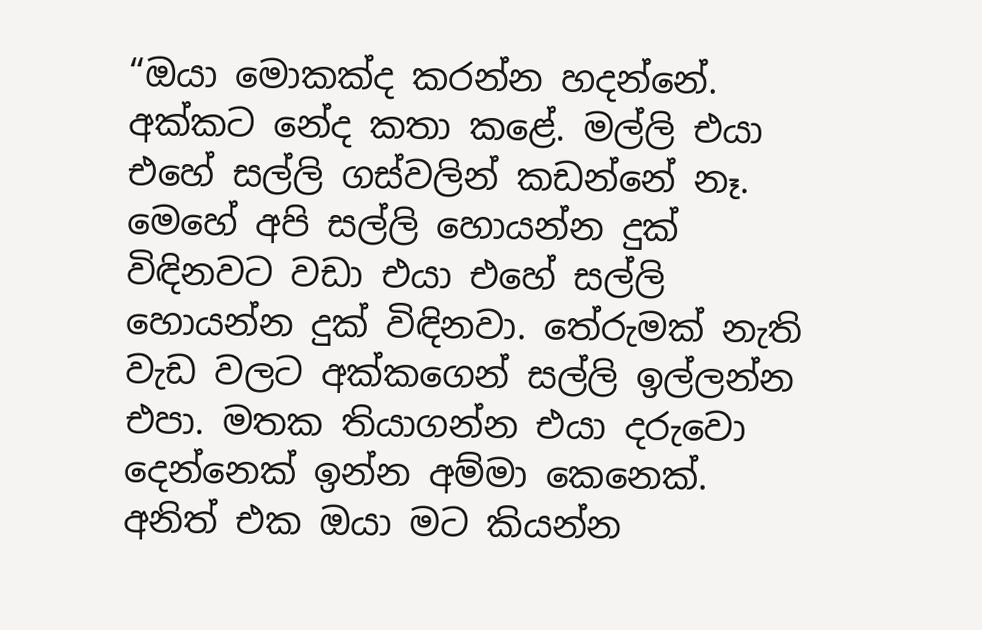“ඔයා මොකක්ද කරන්න හදන්නේ. අක්කට නේද කතා කළේ. මල්ලි එයා එහේ සල්ලි ගස්වලින් කඩන්නේ නෑ. මෙහේ අපි සල්ලි හොයන්න දුක් විඳිනවට වඩා එයා එහේ සල්ලි හොයන්න දුක් විඳිනවා. තේරුමක් නැති වැඩ වලට අක්කගෙන් සල්ලි ඉල්ලන්න එපා. මතක තියාගන්න එයා දරුවො දෙන්නෙක් ඉන්න අම්මා කෙනෙක්. අනිත් එක ඔයා මට කියන්න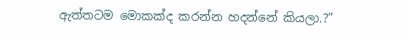ඇත්තටම මොකක්ද කරන්න හදන්නේ කියලා.?”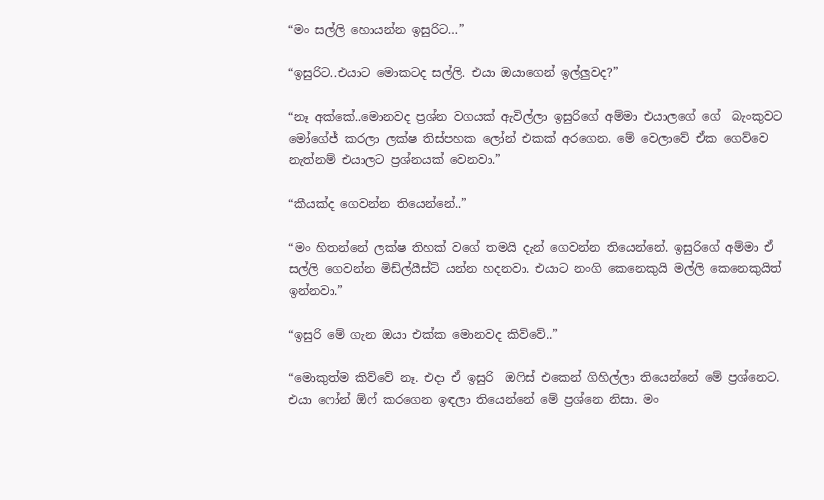“මං සල්ලි හොයන්න ඉසුරිට…”

“ඉසුරිට..එයාට මොකටද සල්ලි. එයා ඔයාගෙන් ඉල්ලුවද?”

“නෑ අක්කේ..මොනවද ප්‍රශ්න වගයක් ඇවිල්ලා ඉසුරිගේ අම්මා එයාලගේ ගේ  බැංකුවට මෝගේජ් කරලා ලක්ෂ තිස්පහක ලෝන් එකක් අරගෙන. මේ වෙලාවේ ඒක ගෙව්වෙ නැත්නම් එයාලට ප්‍රශ්නයක් වෙනවා.”

“කීයක්ද ගෙවන්න තියෙන්නේ..”

“මං හිතන්නේ ලක්ෂ තිහක් වගේ තමයි දැන් ගෙවන්න තියෙන්නේ. ඉසුරිගේ අම්මා ඒ සල්ලි ගෙවන්න මිඩ්ල්යීස්ට් යන්න හදනවා. එයාට නංගි කෙනෙකුයි මල්ලි කෙනෙකුයිත් ඉන්නවා.”

“ඉසුරි මේ ගැන ඔයා එක්ක මොනවද කිව්වේ..”

“මොකුත්ම කිව්වේ නෑ. එදා ඒ ඉසුරි  ඔෆිස් එකෙන් ගිහිල්ලා තියෙන්නේ මේ ප්‍රශ්නෙට. එයා ෆෝන් ඕෆ් කරගෙන ඉඳලා තියෙන්නේ මේ ප්‍රශ්නෙ නිසා. මං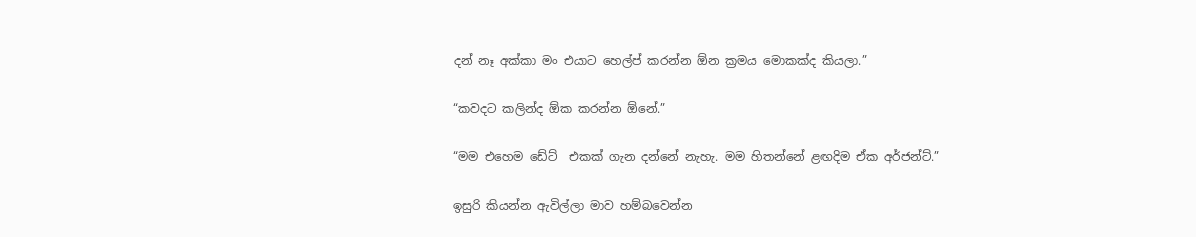දන් නෑ අක්කා මං එයාට හෙල්ප් කරන්න ඕන ක්‍රමය මොකක්ද කියලා.”

“කවදට කලින්ද ඕක කරන්න ඕනේ.”

“මම එහෙම ඩේට්  එකක් ගැන දන්නේ නැහැ. මම හිතන්නේ ළඟදිම ඒක අර්ජන්ට්.”

ඉසුරි කියන්න ඇවිල්ලා මාව හම්බවෙන්න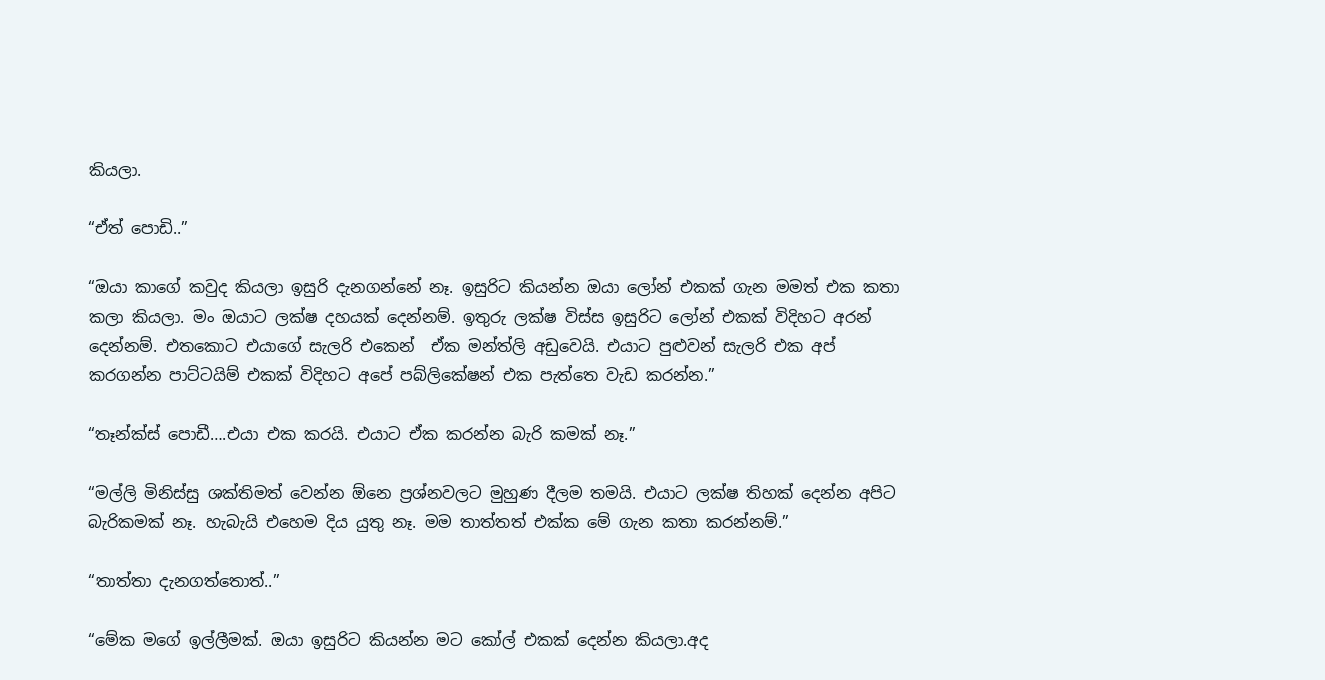කියලා.

“ඒත් පොඩි..”

“ඔයා කාගේ කවුද කියලා ඉසුරි දැනගන්නේ නෑ. ඉසුරිට කියන්න ඔයා ලෝන් එකක් ගැන මමත් එක කතා කලා කියලා. මං ඔයාට ලක්ෂ දහයක් දෙන්නම්. ඉතුරු ලක්ෂ විස්ස ඉසුරිට ලෝන් එකක් විදිහට අරන් දෙන්නම්. එතකොට එයාගේ සැලරි එකෙන්  ඒක මන්ත්ලි අඩුවෙයි. එයාට පුළුවන් සැලරි එක අප් කරගන්න පාට්ටයිම් එකක් විදිහට අපේ පබ්ලිකේෂන් එක පැත්තෙ වැඩ කරන්න.”

“තෑන්ක්ස් පොඩී….එයා එක කරයි. එයාට ඒක කරන්න බැරි කමක් නෑ.”

“මල්ලි මිනිස්සු ශක්තිමත් වෙන්න ඕනෙ ප්‍රශ්නවලට මුහුණ දීලම තමයි. එයාට ලක්ෂ තිහක් දෙන්න අපිට බැරිකමක් නෑ. හැබැයි එහෙම දිය යුතු නෑ. මම තාත්තත් එක්ක මේ ගැන කතා කරන්නම්.”

“තාත්තා දැනගත්තොත්..”

“මේක මගේ ඉල්ලීමක්. ඔයා ඉසුරිට කියන්න මට කෝල් එකක් දෙන්න කියලා.අද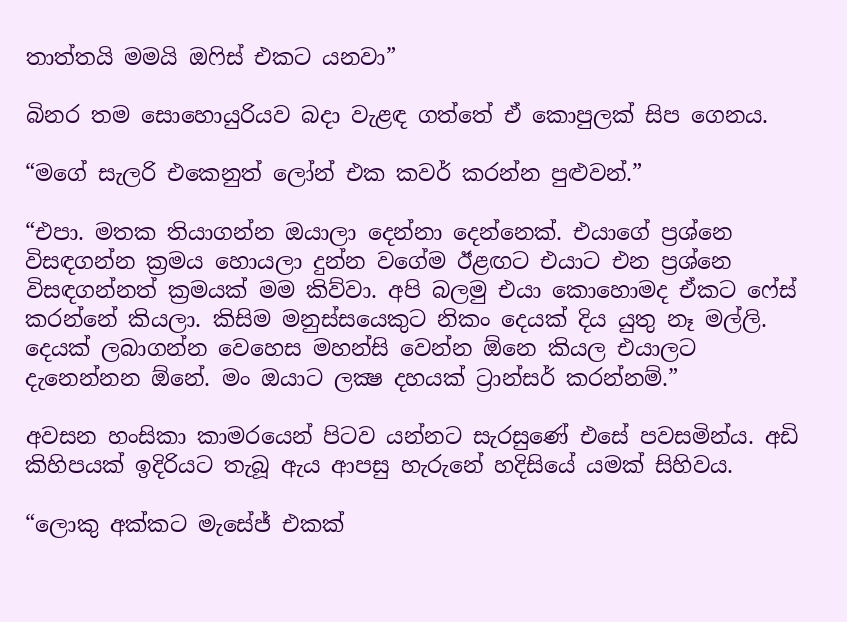තාත්තයි මමයි ඔෆිස් එකට යනවා”

බිනර තම සොහොයුරියව බදා වැළඳ ගත්තේ ඒ කොපුලක් සිප ගෙනය.

“මගේ සැලරි එකෙනුත් ලෝන් එක කවර් කරන්න පුළුවන්.”

“එපා. මතක තියාගන්න ඔයාලා දෙන්නා දෙන්නෙක්. එයාගේ ප්‍රශ්නෙ විසඳගන්න ක්‍රමය හොයලා දුන්න වගේම ඊළඟට එයාට එන ප්‍රශ්නෙ විසඳගන්නත් ක්‍රමයක් මම කිව්වා. අපි බලමු එයා කොහොමද ඒකට ෆේස් කරන්නේ කියලා. කිසිම මනුස්සයෙකුට නිකං දෙයක් දිය යුතු නෑ මල්ලි. දෙයක් ලබාගන්න වෙහෙස මහන්සි වෙන්න ඕනෙ කියල එයාලට දැනෙන්නන ඕනේ. මං ඔයාට ලක්‍ෂ දහයක් ට්‍රාන්සර් කරන්නම්.”

අවසන හංසිකා කාමරයෙන් පිටව යන්නට සැරසුණේ එසේ පවසමින්ය. අඩි කිහිපයක් ඉදිරියට තැබූ ඇය ආපසු හැරුනේ හදිසියේ යමක් සිහිවය.

“ලොකු අක්කට මැසේජ් එකක්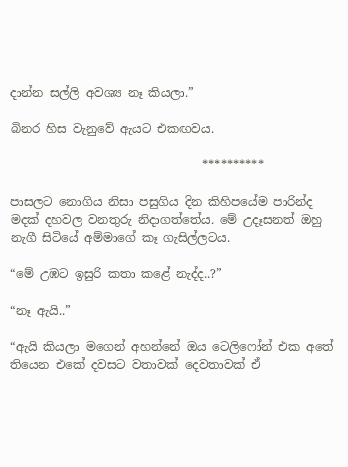දාන්න සල්ලි අවශ්‍ය නෑ කියලා.”

බිනර හිස වැනුවේ ඇයට එකඟවය.

                                **********

පාසලට නොගිය නිසා පසුගිය දින කිහිපයේම පාරින්ද මදක් දහවල වනතුරු නිදාගත්තේය. මේ උදෑසනත් ඔහු නැගී සිටියේ අම්මාගේ කෑ ගැසිල්ලටය.

“මේ උඹට ඉසුරි කතා කළේ නැද්ද..?”

“නෑ ඇයි..”

“ඇයි කියලා මගෙන් අහන්නේ ඔය ටෙලිෆෝන් එක අතේ තියෙන එකේ දවසට වතාවක් දෙවතාවක් ඒ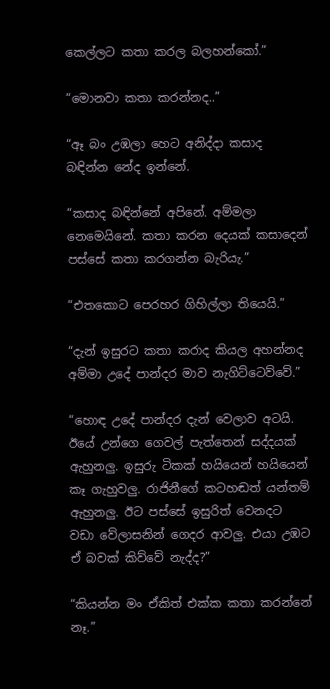කෙල්ලට කතා කරල බලහන්කෝ.”

“මොනවා කතා කරන්නද..”

“ඈ බං උඹලා හෙට අනිද්දා කසාද බඳින්න නේද ඉන්නේ.

“කසාද බඳින්නේ අපිනේ. අම්මලා නෙමෙයිනේ. කතා කරන දෙයක් කසාදෙන් පස්සේ කතා කරගන්න බැරියැ.”

“එතකොට පෙරහර ගිහිල්ලා තියෙයි.”

“දැන් ඉසුරට කතා කරාද කියල අහන්නද අම්මා උදේ පාන්දර මාව නැගිට්ටෙව්වේ.”

“හොඳ උදේ පාන්දර දැන් වෙලාව අටයි. ඊයේ උන්ගෙ ගෙවල් පැත්තෙන් සද්දයක් ඇහුනලු. ඉසුරු ටිකක් හයියෙන් හයියෙන් කෑ ගැහුවලු. රාජිනීගේ කටහඬත් යන්තම් ඇහුනලු. ඊට පස්සේ ඉසුරිත් වෙනදට වඩා වේලාසනින් ගෙදර ආවලු. එයා උඹට ඒ බවක් කිව්වේ නැද්ද?”

“කියන්න මං ඒකිත් එක්ක කතා කරන්නේ නෑ.”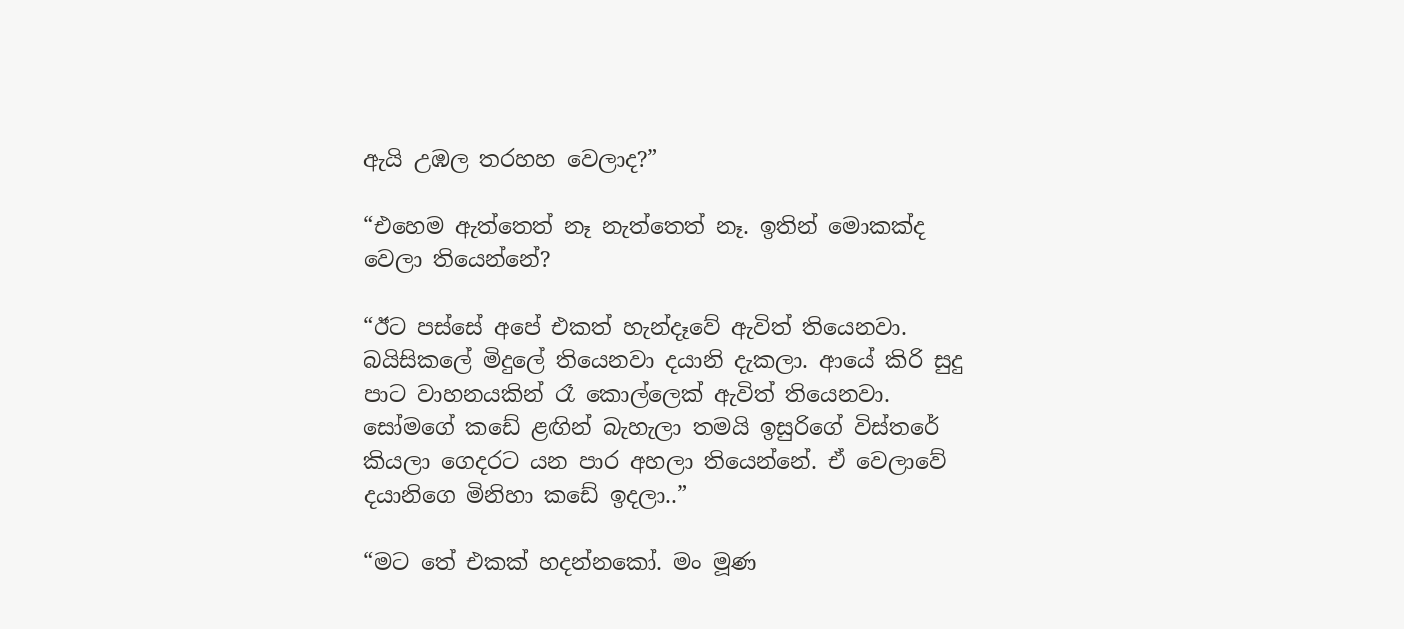ඇයි උඹල තරහහ වෙලාද?”

“එහෙම ඇත්තෙත් නෑ නැත්තෙත් නෑ. ඉතින් මොකක්ද වෙලා තියෙන්නේ?

“ඊට පස්සේ අපේ එකත් හැන්දෑවේ ඇවිත් තියෙනවා. බයිසිකලේ මිදුලේ තියෙනවා දයානි දැකලා. ආයේ කිරි සුදු පාට වාහනයකින් රෑ කොල්ලෙක් ඇවිත් තියෙනවා. සෝමගේ කඩේ ළඟින් බැහැලා තමයි ඉසුරිගේ විස්තරේ කියලා ගෙදරට යන පාර අහලා තියෙන්නේ. ඒ වෙලාවේ දයානිගෙ මිනිහා කඩේ ඉදලා..”

“මට තේ එකක් හදන්නකෝ. මං මූණ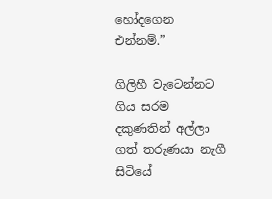හෝදගෙන එන්නම්.”

ගිලිහී වැටෙන්නට ගිය සරම දකුණතින් අල්ලා ගත් තරුණයා නැගී සිටියේ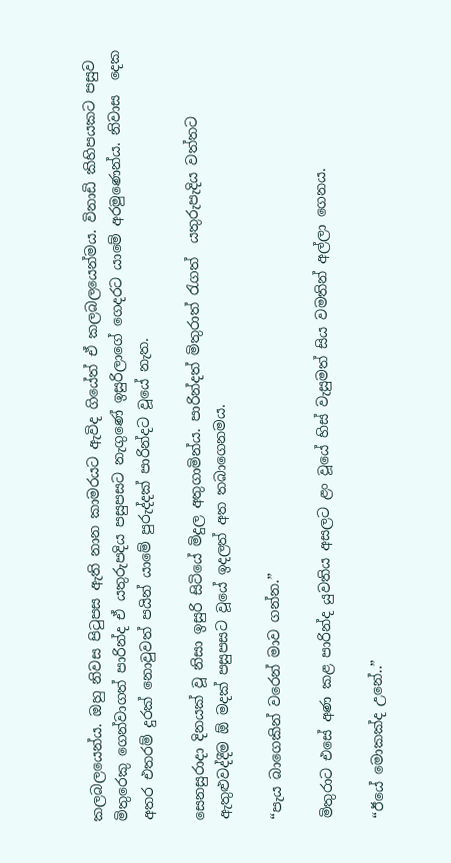කලබලයෙන්ය. ඔහු නිවස පිටුපස ඇති නාන කාමරයට ඇවිද ගියේත් ඒ කලබලයෙන්මය. විනාඩි කිහිපයකට පසුව මිතුරෙකු ගෙන්වාගත් පාරින්ද ඒ යතුරුපදිය පසුපසට නැගුණේ ඉසුරිලාගේ ගෙදරට යාමේ අරමුණෙන්ය. නිවාස  දෙක අතර එතරම් දුරක් නොවුවත් පයින් යාමේ පුරුද්දක් පාරින්දට වූයේ නැත.

සෙනසුරාදා දිනයක් වූ නිසා ඉසුරි සිටියේ මිදුල අතුගාමින්ය. පාරින්දත් මිතුරාත් රැගත්  යතුරුපැදිය වත්තට ඇතුළුවද්දීම ඕ මදක් පසුපසට වූයේ ඉදලත් අත තබාගෙනමය.

“පැය බාගෙකින් වරෙන් මාව ගන්න.”

මිතුරාට එසේ අණ කළ පාරින්ද යුවතිය අසලට ළං වූයේ හිස් වැසුමත් සිය වමතින් අල්ලා ගෙනය.

“ඊයේ මොකක්ද උනේ..”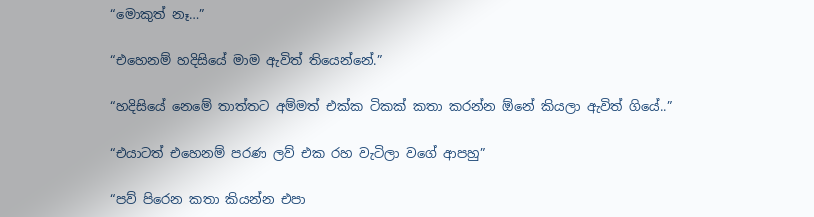“මොකුත් නෑ…”

“එහෙනම් හදිසියේ මාම ඇවිත් තියෙන්නේ.”

“හදිසියේ නෙමේ තාත්තට අම්මත් එක්ක ටිකක් කතා කරන්න ඕනේ කියලා ඇවිත් ගියේ..”

“එයාටත් එහෙනම් පරණ ලව් එක රහ වැටිලා වගේ ආපහු”

“පව් පිරෙන කතා කියන්න එපා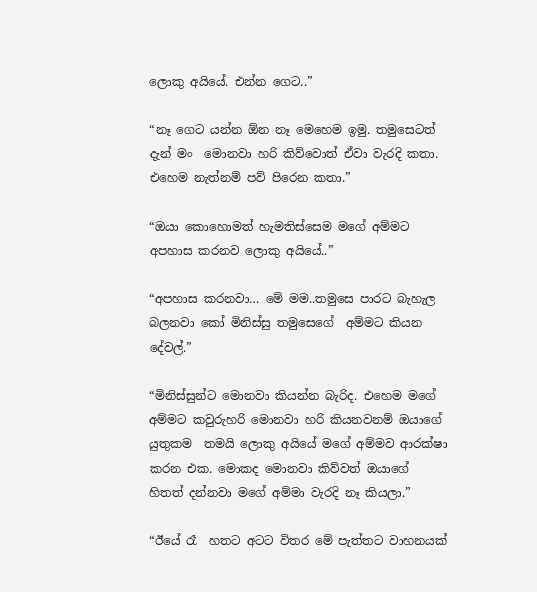ලොකු අයියේ. එන්න ගෙට..”

“නෑ ගෙට යන්න ඕන නෑ මෙහෙම ඉමු. තමුසෙටත් දැන් මං  මොනවා හරි කිව්වොත් ඒවා වැරදි කතා. එහෙම නැත්නම් පව් පිරෙන කතා.”

“ඔයා කොහොමත් හැමතිස්සෙම මගේ අම්මට අපහාස කරනව ලොකු අයියේ..”

“අපහාස කරනවා… මේ මම..තමුසෙ පාරට බැහැල බලනවා කෝ මිනිස්සු තමුසෙගේ  අම්මට කියන දේවල්.”

“මිනිස්සුන්ට මොනවා කියන්න බැරිද. එහෙම මගේ අම්මට කවුරුහරි මොනවා හරි කියනවනම් ඔයාගේ යුතුකම  තමයි ලොකු අයියේ මගේ අම්මව ආරක්ෂා කරන එක. මොකද මොනවා කිව්වත් ඔයාගේ හිතත් දන්නවා මගේ අම්මා වැරදි නෑ කියලා.”

“ඊයේ රෑ  හතට අටට විතර මේ පැත්තට වාහනයක්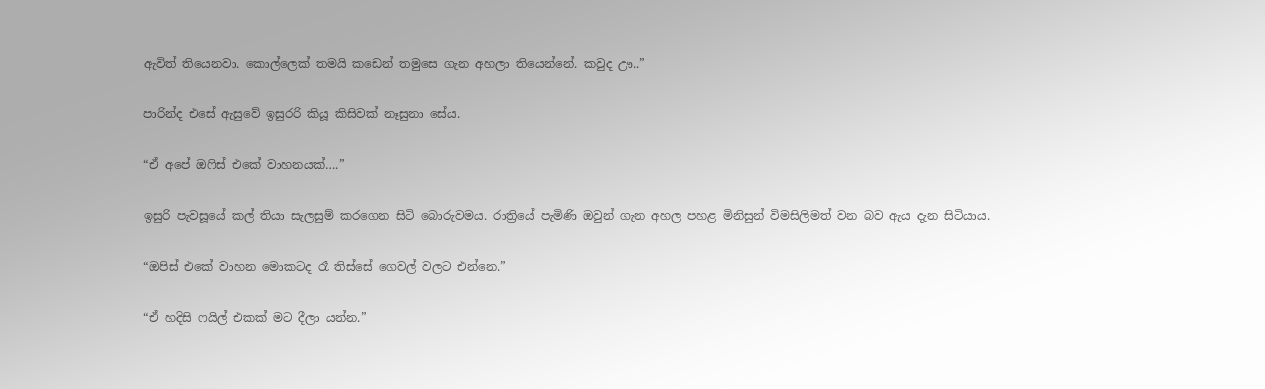ඇවිත් තියෙනවා. කොල්ලෙක් තමයි කඩෙන් තමුසෙ ගැන අහලා තියෙන්නේ. කවුද ඌ..”

පාරින්ද එසේ ඇසුවේ ඉසුරරි කියූ කිසිවක් නෑසුනා සේය.

“ඒ අපේ ඔෆිස් එකේ වාහනයක්….”

ඉසුරි පැවසූයේ කල් තියා සැලසුම් කරගෙන සිටි බොරුවමය. රාත්‍රියේ පැමිණි ඔවුන් ගැන අහල පහළ මිනිසුන් විමසිලිමත් වන බව ඇය දැන සිටියාය.

“ඔපිස් එකේ වාහන මොකටද රෑ තිස්සේ ගෙවල් වලට එන්නෙ.”

“ඒ හදිසි ෆයිල් එකක් මට දීලා යන්න.”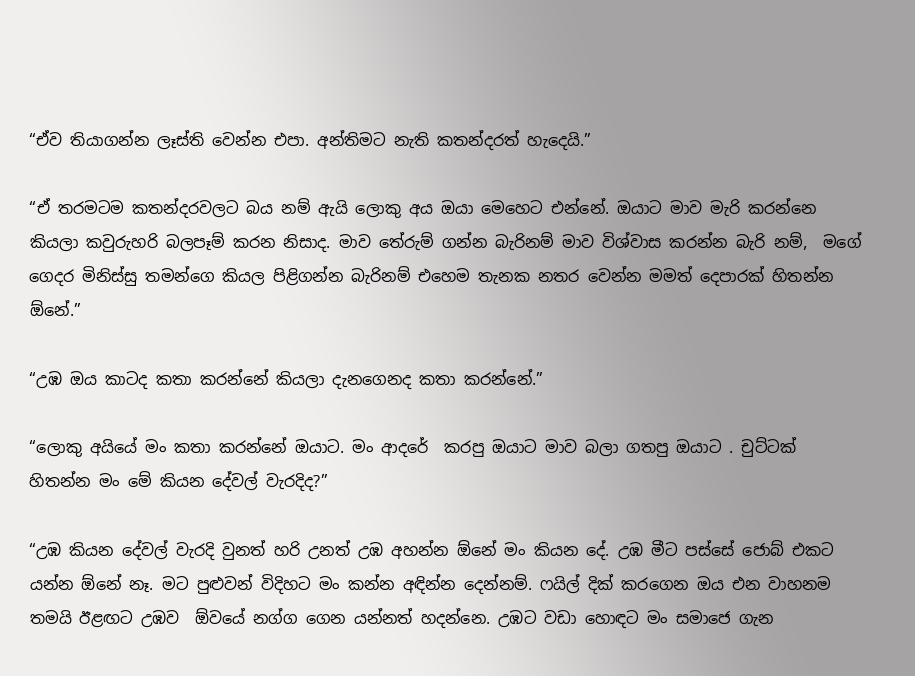“ඒව තියාගන්න ලෑස්ති වෙන්න එපා. අන්තිමට නැති කතන්දරත් හැදෙයි.”

“ඒ තරමටම කතන්දරවලට බය නම් ඇයි ලොකු අය ඔයා මෙහෙට එන්නේ. ඔයාට මාව මැරි කරන්නෙ කියලා කවුරුහරි බලපෑම් කරන නිසාද. මාව තේරුම් ගන්න බැරිනම් මාව විශ්වාස කරන්න බැරි නම්,  මගේ ගෙදර මිනිස්සු තමන්ගෙ කියල පිළිගන්න බැරිනම් එහෙම තැනක නතර වෙන්න මමත් දෙපාරක් හිතන්න ඕනේ.”

“උඹ ඔය කාටද කතා කරන්නේ කියලා දැනගෙනද කතා කරන්නේ.”

“ලොකු අයියේ මං කතා කරන්නේ ඔයාට. මං ආදරේ  කරපු ඔයාට මාව බලා ගතපු ඔයාට . චුට්ටක් හිතන්න මං මේ කියන දේවල් වැරදිද?”

“උඹ කියන දේවල් වැරදි වුනත් හරි උනත් උඹ අහන්න ඕනේ මං කියන දේ. උඹ මීට පස්සේ ජොබ් එකට යන්න ඕනේ නෑ. මට පුළුවන් විදිහට මං කන්න අඳින්න දෙන්නම්. ෆයිල් දික් කරගෙන ඔය එන වාහනම තමයි ඊළඟට උඹව  ඕවයේ නග්ග ගෙන යන්නත් හදන්නෙ. උඹට වඩා හොඳට මං සමාජෙ ගැන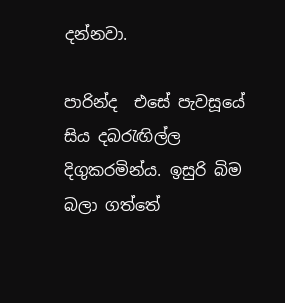දන්නවා.

පාරින්ද  එසේ පැවසූයේ සිය දබරැඟිල්ල දිගුකරමින්ය. ඉසුරි බිම බලා ගත්තේ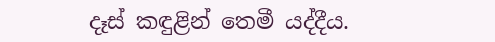දෑස් කඳුළින් තෙමී යද්දීය.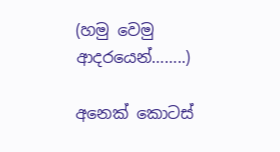(හමු වෙමු ආදරයෙන්……..)

අනෙක් කොටස්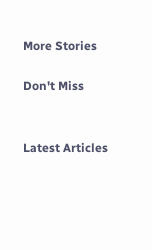More Stories

Don't Miss


Latest Articles